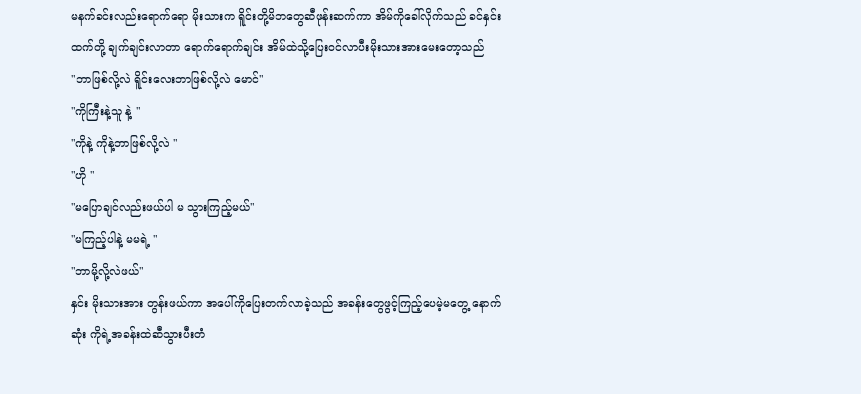မနက်ခင်းလည်းရောက်ရော မိုးသားက ရိူင်းတို့မိဘတွေဆီဖုန်းဆက်ကာ အိမ်ကိုခေါ်လိုက်သည် ခင်နှင်းထက်တို့ ချက်ချင်းလာတာ ရောက်ရောက်ချင်း အိမ်ထဲသို့ပြေးဝင်လာပီးမိုးသားအားမေးတော့သည်
"ဘာဖြစ်လို့လဲ ရိူင်းလေးဘာဖြစ်လို့လဲ မောင်"
"ကိုကြီးနဲ့သူ နဲ့ "
"ကိုနဲ့ ကိုနဲ့ဘာဖြစ်လို့လဲ "
"ဟို "
"မပြောချင်လည်းဖယ်ပါ မ သွားကြည့်မယ်"
"မကြည့်ပါနဲ့ မမရဲ့ "
"ဘာမို့လို့လဲဖယ်"
နှင်း မိုးသားအား တွန်းဖယ်ကာ အပေါ်ကိုပြေးတက်လာခဲ့သည် အခန်းတွေဖွင့်ကြည့်ပေမဲ့မတွေ့ နောက်ဆုံး ကိုရဲ့အခန်းထဲဆီသွားပီးတံ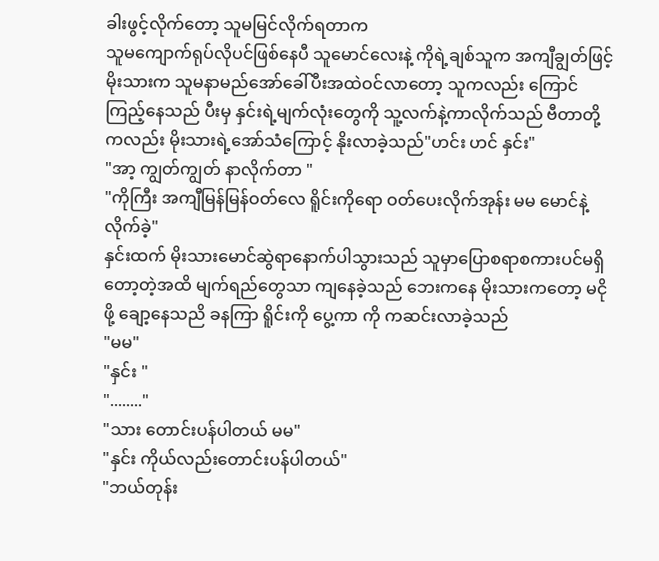ခါးဖွင့်လိုက်တော့ သူမမြင်လိုက်ရတာက
သူမကျောက်ရုပ်လိုပင်ဖြစ်နေပီ သူမောင်လေးနဲ့ ကိုရဲ့ချစ်သူက အကျီချွတ်ဖြင့် မိုးသားက သူမနာမည်အော်ခေါ်ပီးအထဲဝင်လာတော့ သူကလည်း ကြောင်ကြည့်နေသည် ပီးမှ နှင်းရဲ့မျက်လုံးတွေကို သူ့လက်နဲ့ကာလိုက်သည် ဗီတာတို့ကလည်း မိုးသားရဲ့အော်သံကြောင့် နိုးလာခဲ့သည်"ဟင်း ဟင် နှင်း"
"အာ့ ကျွတ်ကျွတ် နာလိုက်တာ "
"ကိုကြီး အကျီမြန်မြန်ဝတ်လေ ရိူင်းကိုရော ဝတ်ပေးလိုက်အုန်း မမ မောင်နဲ့လိုက်ခဲ့"
နှင်းထက် မိုးသားမောင်ဆွဲရာနောက်ပါသွားသည် သူမှာပြောစရာစကားပင်မရှိတော့တဲ့အထိ မျက်ရည်တွေသာ ကျနေခဲ့သည် ဘေးကနေ မိုးသားကတော့ မငိုဖို့ ချော့နေသညိ ခနကြာ ရိူင်းကို ပွေ့ကာ ကို ကဆင်းလာခဲ့သည်
"မမ"
"နှင်း "
"........"
"သား တောင်းပန်ပါတယ် မမ"
"နှင်း ကိုယ်လည်းတောင်းပန်ပါတယ်"
"ဘယ်တုန်း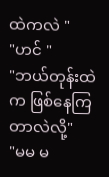ထဲကလဲ "
"ဟင် "
"ဘယ်တုန်းထဲက ဖြစ်နေကြတာလဲလို့"
"မမ မ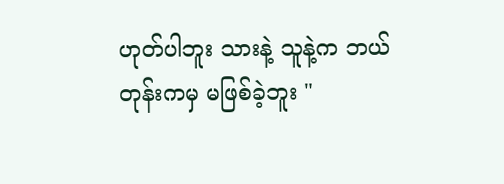ဟုတ်ပါဘူး သားနဲ့ သူနဲ့က ဘယ်တုန်းကမှ မဖြစ်ခဲ့ဘူး "